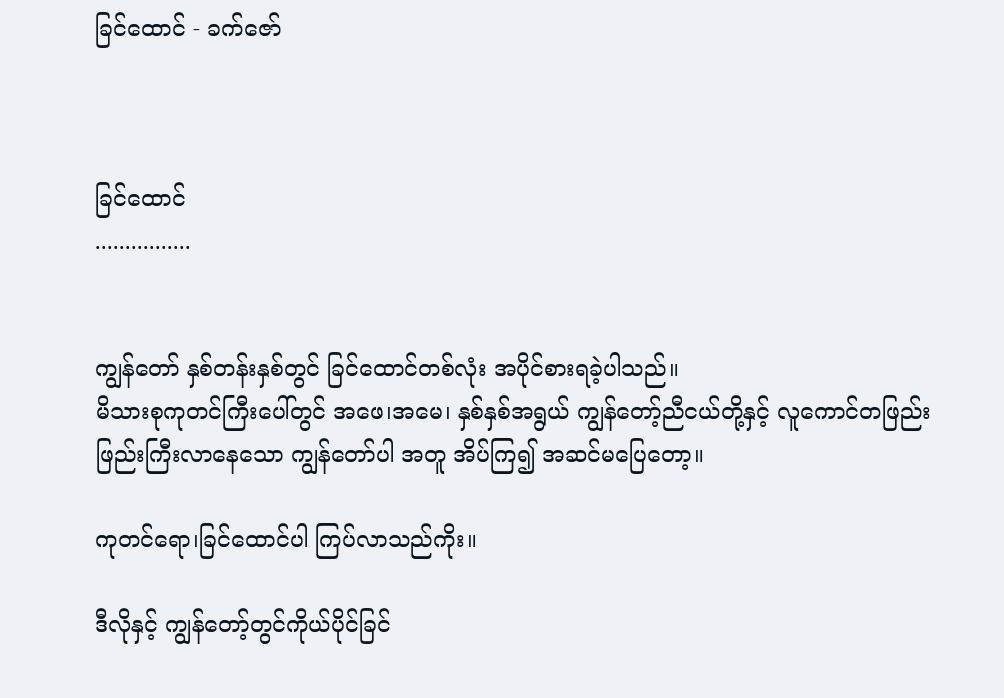ခြင်ထောင် - ခက်ဇော်



ခြင်ထောင်
................


ကျွန်တော် နှစ်တန်းနှစ်တွင် ခြင်ထောင်တစ်လုံး အပိုင်စားရခဲ့ပါသည်။
မိသားစုကုတင်ကြီးပေါ်တွင် အဖေ၊အမေ၊ နှစ်နှစ်အရွယ် ကျွန်တော့်ညီငယ်တို့နှင့် လူကောင်တဖြည်းဖြည်းကြီးလာနေသော ကျွန်တော်ပါ အတူ အိပ်ကြ၍ အဆင်မပြေတော့။

ကုတင်ရော၊ခြင်ထောင်ပါ ကြပ်လာသည်ကိုး။

ဒီလိုနှင့် ကျွန်တော့်တွင်ကိုယ်ပိုင်ခြင်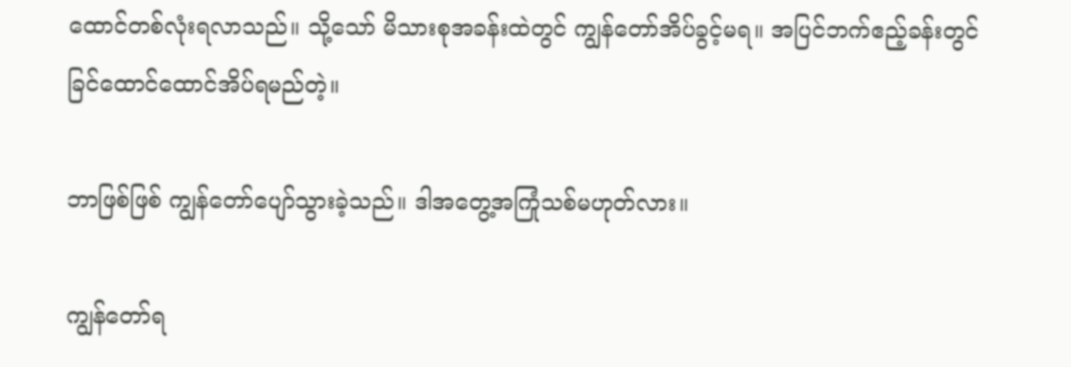ထောင်တစ်လုံးရလာသည်။ သို့သော် မိသားစုအခန်းထဲတွင် ကျွန်တော်အိပ်ခွင့်မရ။ အပြင်ဘက်ဧည့်ခန်းတွင် ခြင်ထောင်ထောင်အိပ်ရမည်တဲ့။

ဘာဖြစ်ဖြစ် ကျွန်တော်ပျော်သွားခဲ့သည်။ ဒါအတွေ့အကြုံသစ်မဟုတ်လား။

ကျွန်တော်ရ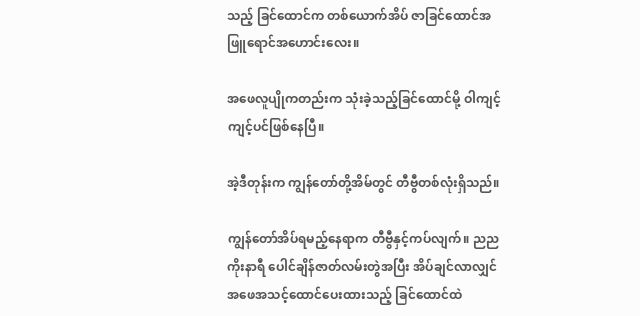သည့် ခြင်ထောင်က တစ်ယောက်အိပ် ဇာခြင်ထောင်အဖြူရောင်အဟောင်းလေး။

အဖေလူပျိုကတည်းက သုံးခဲ့သည့်ခြင်ထောင်မို့ ဝါကျင့်ကျင့်ပင်ဖြစ်နေပြီ။

အဲ့ဒီတုန်းက ကျွန်တော်တို့အိမ်တွင် တီဗွီတစ်လုံးရှိသည်။

ကျွန်တော်အိပ်ရမည့်နေရာက တီဗွီနှင့်ကပ်လျက်။ ညည ကိုးနာရီ ပေါင်ချိန်ဇာတ်လမ်းတွဲအပြီး အိပ်ချင်လာလျှင် အဖေအသင့်ထောင်ပေးထားသည့် ခြင်ထောင်ထဲ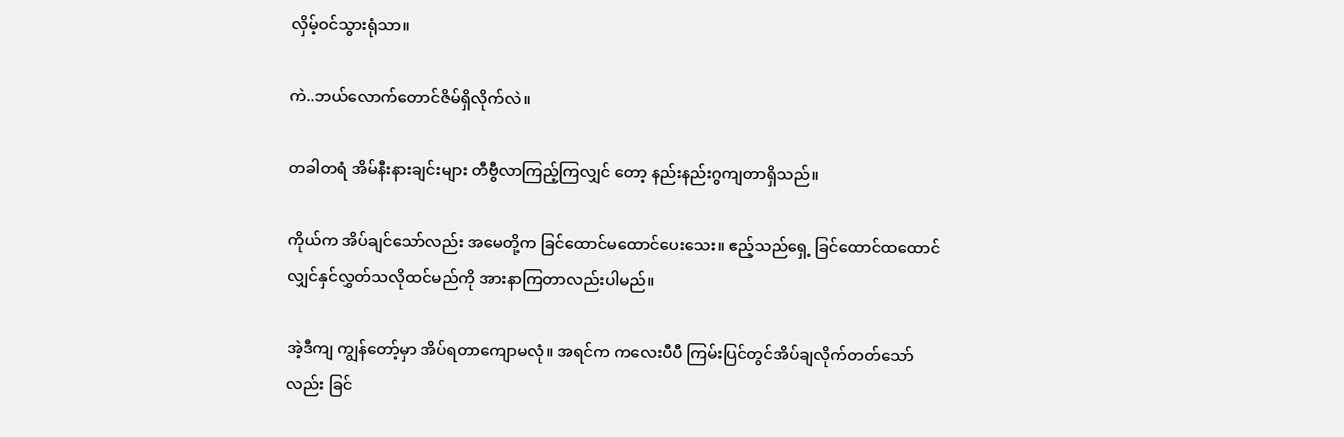လှိမ့်ဝင်သွားရုံသာ။

ကဲ..ဘယ်လောက်တောင်ဇိမ်ရှိလိုက်လဲ။

တခါတရံ အိမ်နီးနားချင်းများ တီဗွီလာကြည့်ကြလျှင် တော့ နည်းနည်းဂွကျတာရှိသည်။

ကိုယ်က အိပ်ချင်သော်လည်း အမေတို့က ခြင်ထောင်မထောင်ပေးသေး။ ဧည့်သည်ရှေ့ ခြင်ထောင်ထထောင်လျှင်နှင်လွှတ်သလိုထင်မည်ကို အားနာကြတာလည်းပါမည်။

အဲ့ဒီကျ ကျွန်တော့်မှာ အိပ်ရတာကျောမလုံ။ အရင်က ကလေးပီပီ ကြမ်းပြင်တွင်အိပ်ချလိုက်တတ်သော်လည်း ခြင်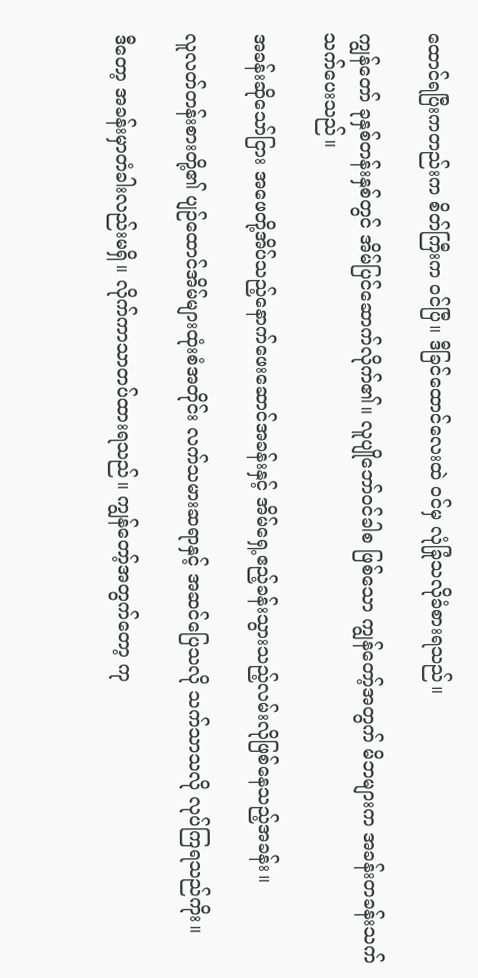ထောင်ရပြီးကတည်းက စိတ်ကြီးက ဝင်ပြီ။ ဒီခြင်ထောင်လေးထဲ ဝင်မှ လုံခြုံသလိုခံစားရသည်။

ကျွန်တော် ခုနှစ်တန်းနှစ်တွင် အိမ်ပြင်ဆောက်လိုက်၏။ လူပျိုဘော်ဝင်ခါစ ဖြစ်သော ကျွန်တော့်အတွက် မိဘများက အခန်းတခန်းသက်သက်ပေးသည်။

အခန်းဆိုသော်ငြား အဖေတို့အိပ်သည့်နောက်ဖေးဆောင်အခန်းနှင့် အိမ်ရှေ့ဧည့်ခန်းသွားသည့်လမ်းလိုဖြစ်နေသည့်အခန်း။

လူလတ်တန်းစားတို့၏ ပျဉ်ထောင်အိမ်များထုံးစံအတိုင်း လက်သမားဆရာနှင့် အဆင်ပြေသလို သက်သာသလို လုပ်ကြရသည်ကိုး။

ဒီတော့ အခန်းမှာတံခါးလည်းမရှိ။ လိုက်ကာသာတပ်ထားရသည်။ ကျွန်တော့်အတွက်တော့ ကု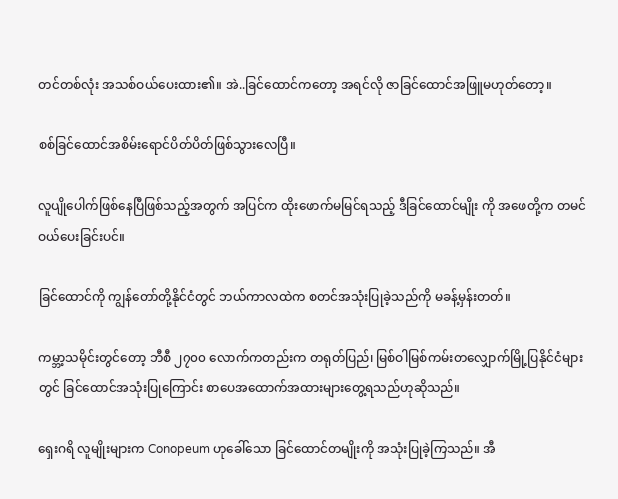တင်တစ်လုံး အသစ်ဝယ်ပေးထား၏။ အဲ..ခြင်ထောင်ကတော့ အရင်လို ဇာခြင်ထောင်အဖြူမဟုတ်တော့။

စစ်ခြင်ထောင်အစိမ်းရောင်ပိတ်ပိတ်ဖြစ်သွားလေပြီ။

လူပျိုပေါက်ဖြစ်နေပြီဖြစ်သည့်အတွက် အပြင်က ထိုးဖောက်မမြင်ရသည့် ဒီခြင်ထောင်မျိုး ကို အဖေတို့က တမင် ဝယ်ပေးခြင်းပင်။

ခြင်ထောင်ကို ကျွန်တော်တို့နိုင်ငံတွင် ဘယ်ကာလထဲက စတင်အသုံးပြုခဲ့သည်ကို မခန့်မှန်းတတ်။

ကမ္ဘာ့သမိုင်းတွင်တော့ ဘီစီ ၂၇၀၀ လောက်ကတည်းက တရုတ်ပြည်၊ မြစ်ဝါမြစ်ကမ်းတလျှောက်မြို့ပြနိုင်ငံများတွင် ခြင်ထောင်အသုံးပြုကြောင်း စာပေအထောက်အထားများတွေ့ရသည်ဟုဆိုသည်။

ရှေးဂရိ လူမျိုးများက Conopeum ဟုခေါ်သော ခြင်ထောင်တမျိုးကို အသုံးပြုခဲ့ကြသည်။ အီ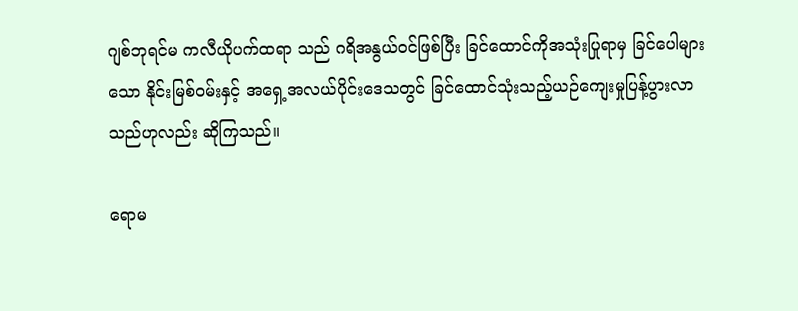ဂျစ်ဘုရင်မ ကလီယိုပက်ထရာ သည် ဂရိအနွယ်ဝင်ဖြစ်ပြီး ခြင်ထောင်ကိုအသုံးပြုရာမှ ခြင်ပေါများသော နိုင်းမြစ်ဝမ်းနှင့် အရှေ့အလယ်ပိုင်းဒေသတွင် ခြင်ထောင်သုံးသည့်ယဉ်ကျေးမှုပြန့်ပွားလာသည်ဟုလည်း ဆိုကြသည်။

ရောမ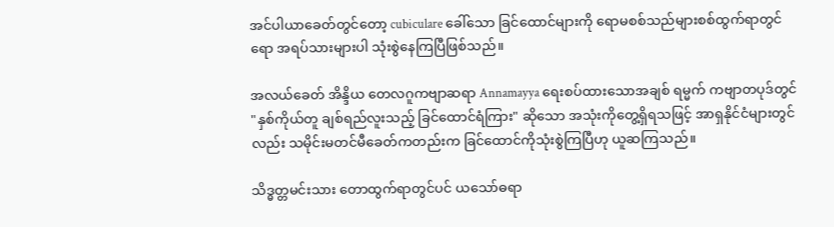အင်ပါယာခေတ်တွင်တော့ cubiculare ခေါ်သော ခြင်ထောင်များကို ရောမစစ်သည်များစစ်ထွက်ရာတွင်ရော အရပ်သားများပါ သုံးစွဲနေကြပြီဖြစ်သည်။

အလယ်ခေတ် အိန္ဒိယ တေလဂူကဗျာဆရာ Annamayya ရေးစပ်ထားသောအချစ် ရမ္မက် ကဗျာတပုဒ်တွင် "နှစ်ကိုယ်တူ ချစ်ရည်လူးသည့် ခြင်ထောင်ရံကြား" ဆိုသော အသုံးကိုတွေ့ရှိရသဖြင့် အာရှနိုင်ငံများတွင်လည်း သမိုင်းမတင်မီခေတ်ကတည်းက ခြင်ထောင်ကိုသုံးစွဲကြပြီဟု ယူဆကြသည်။

သိဒ္ဓတ္တမင်းသား တောထွက်ရာတွင်ပင် ယသော်ဓရာ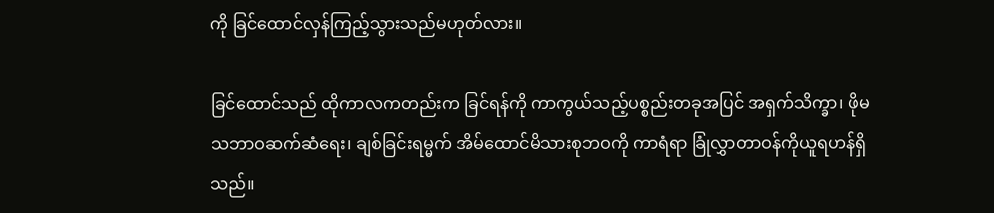ကို ခြင်ထောင်လှန်ကြည့်သွားသည်မဟုတ်လား။

ခြင်ထောင်သည် ထိုကာလကတည်းက ခြင်ရန်ကို ကာကွယ်သည့်ပစ္စည်းတခုအပြင် အရှက်သိက္ခာ၊ ဖိုမသဘာဝဆက်ဆံရေး၊ ချစ်ခြင်းရမ္မက် အိမ်ထောင်မိသားစုဘဝကို ကာရံရာ ခြုံလွှာတာဝန်ကိုယူရဟန်ရှိသည်။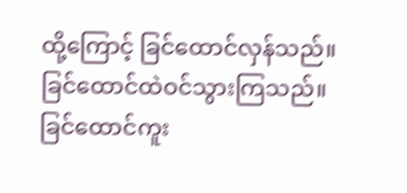ထို့ကြောင့် ခြင်ထောင်လှန်သည်။ ခြင်ထောင်ထဲဝင်သွားကြသည်။ ခြင်ထောင်ကူး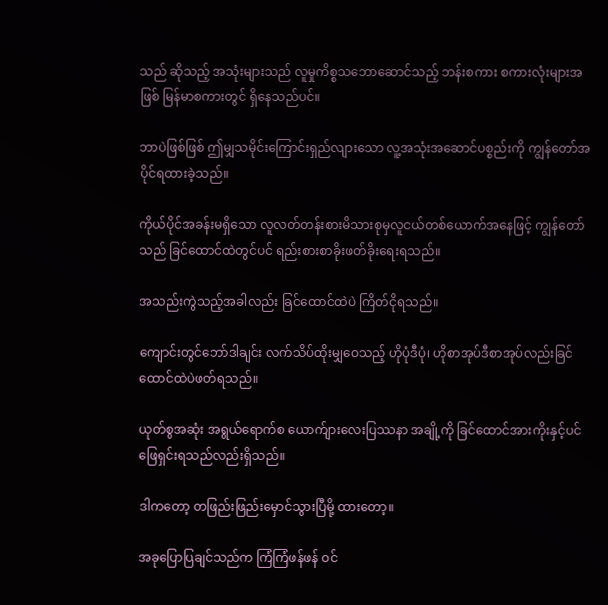သည် ဆိုသည့် အသုံးများသည် လူမှုကိစ္စသဘောဆောင်သည့် ဘန်းစကား စကားလုံးများအဖြစ် မြန်မာစကားတွင် ရှိနေသည်ပင်။

ဘာပဲဖြစ်ဖြစ် ဤမျှသမိုင်းကြောင်းရှည်လျားသော လူ့အသုံးအဆောင်ပစ္စည်းကို ကျွန်တော်အပိုင်ရထားခဲ့သည်။

ကိုယ်ပိုင်အခန်းမရှိသော လူလတ်တန်းစားမိသားစုမှလူငယ်တစ်ယောက်အနေဖြင့် ကျွန်တော်သည် ခြင်ထောင်ထဲတွင်ပင် ရည်းစားစာခိုးဖတ်ခိုးရေးရသည်။

အသည်းကွဲသည့်အခါလည်း ခြင်ထောင်ထဲပဲ ကြိတ်ငိုရသည်။

ကျောင်းတွင်ဘော်ဒါချင်း လက်သိပ်ထိုးမျှဝေသည့် ဟိုပုံဒီပုံ၊ ဟိုစာအုပ်ဒီစာအုပ်လည်းခြင်ထောင်ထဲပဲဖတ်ရသည်။

ယုတ်စွအဆုံး အရွယ်ရောက်စ ယောက်ျားလေးပြဿနာ အချို့ကို ခြင်ထောင်အားကိုးနှင့်ပင် ဖြေရှင်းရသည်လည်းရှိသည်။

ဒါကတော့ တဖြည်းဖြည်းမှောင်သွားပြီမို့ ထားတော့။

အခုပြောပြချင်သည်က ကြံကြံဖန်ဖန် ဝင်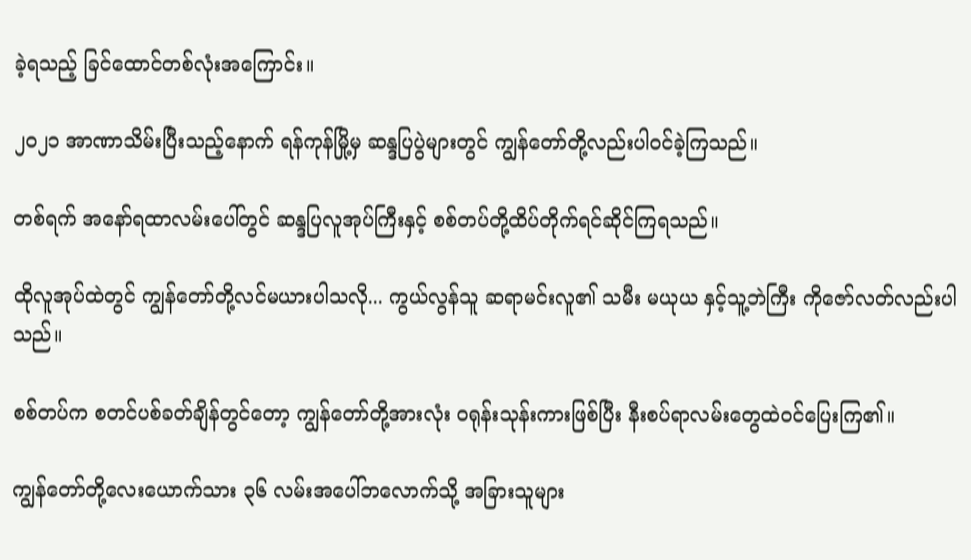ခဲ့ရသည့် ခြင်ထောင်တစ်လုံးအကြောင်း။

၂၀၂၁ အာဏာသိမ်းပြီးသည့်နောက် ရန်ကုန်မြို့မှ ဆန္ဒပြပွဲများတွင် ကျွန်တော်တို့လည်းပါဝင်ခဲ့ကြသည်။

တစ်ရက် အနော်ရထာလမ်းပေါ်တွင် ဆန္ဒပြလူအုပ်ကြီးနှင့် စစ်တပ်တို့ထိပ်တိုက်ရင်ဆိုင်ကြရသည်။

ထိုလူအုပ်ထဲတွင် ကျွန်တော်တို့လင်မယားပါသလို... ကွယ်လွန်သူ ဆရာမင်းလူ၏ သမီး မယုယ နှင့်သူ့ဘဲကြီး ကိုဇော်လတ်လည်းပါသည်။

စစ်တပ်က စတင်ပစ်ခတ်ချိန်တွင်တော့ ကျွန်တော်တို့အားလုံး ဝရုန်းသုန်းကားဖြစ်ပြီး နီးစပ်ရာလမ်းတွေထဲဝင်ပြေးကြ၏။

ကျွန်တော်တို့လေးယောက်သား ၃၆ လမ်းအပေါ်ဘလောက်သို့ အခြားသူများ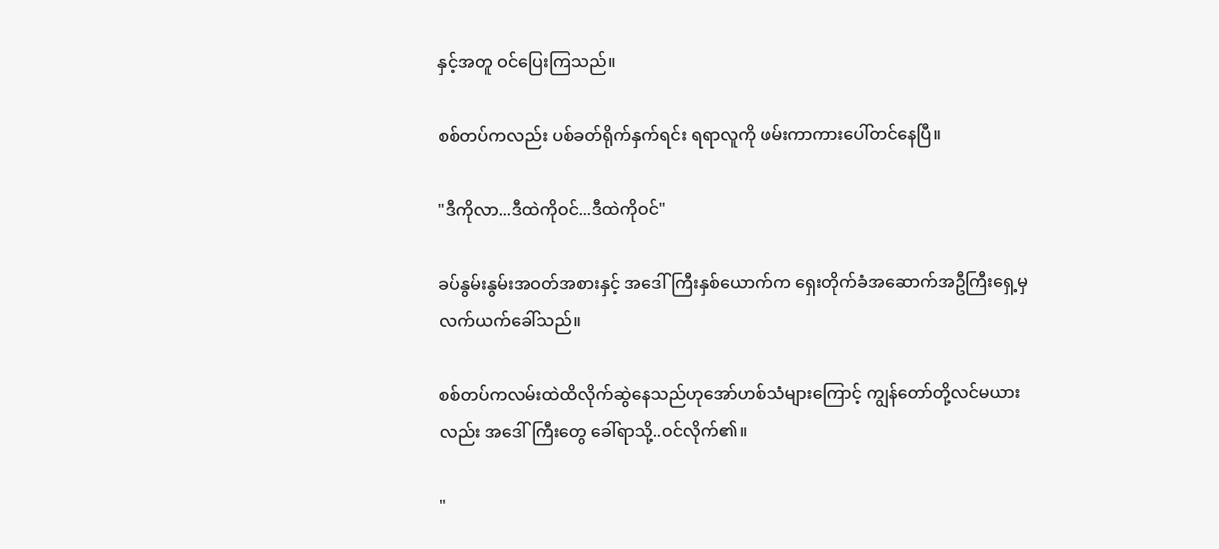နှင့်အတူ ဝင်ပြေးကြသည်။

စစ်တပ်ကလည်း ပစ်ခတ်ရိုက်နှက်ရင်း ရရာလူကို ဖမ်းကာကားပေါ်တင်နေပြီ။

"ဒီကိုလာ...ဒီထဲကိုဝင်...ဒီထဲကိုဝင်"

ခပ်နွမ်းနွမ်းအဝတ်အစားနှင့် အဒေါ်ကြီးနှစ်ယောက်က ရှေးတိုက်ခံအဆောက်အဦကြီးရှေ့မှ လက်ယက်ခေါ်သည်။

စစ်တပ်ကလမ်းထဲထိလိုက်ဆွဲနေသည်ဟုအော်ဟစ်သံများကြောင့် ကျွန်တော်တို့လင်မယားလည်း အဒေါ်ကြီးတွေ ခေါ်ရာသို့..ဝင်လိုက်၏။

"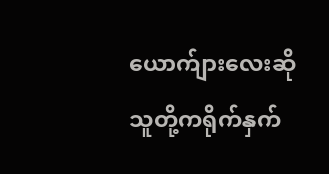ယောက်ျားလေးဆိုသူတို့ကရိုက်နှက်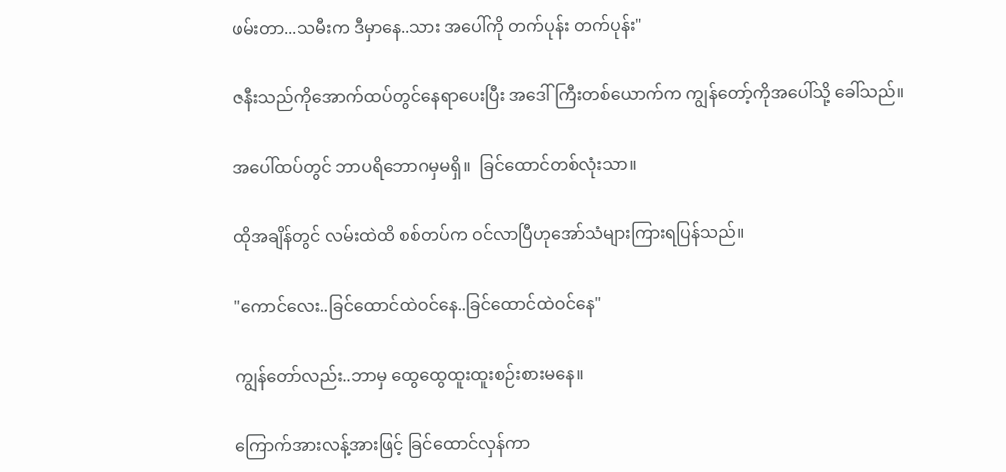ဖမ်းတာ...သမီးက ဒီမှာနေ..သား အပေါ်ကို တက်ပုန်း တက်ပုန်း"

ဇနီးသည်ကိုအောက်ထပ်တွင်နေရာပေးပြီး အဒေါ်ကြီးတစ်ယောက်က ကျွန်တော့်ကိုအပေါ်သို့ ခေါ်သည်။

အပေါ်ထပ်တွင် ဘာပရိဘောဂမှမရှိ။  ခြင်ထောင်တစ်လုံးသာ။

ထိုအချိန်တွင် လမ်းထဲထိ စစ်တပ်က ဝင်လာပြီဟုအော်သံများကြားရပြန်သည်။

"ကောင်လေး..ခြင်ထောင်ထဲဝင်နေ..ခြင်ထောင်ထဲဝင်နေ"

ကျွန်တော်လည်း..ဘာမှ ထွေထွေထူးထူးစဉ်းစားမနေ။

ကြောက်အားလန့်အားဖြင့် ခြင်ထောင်လှန်ကာ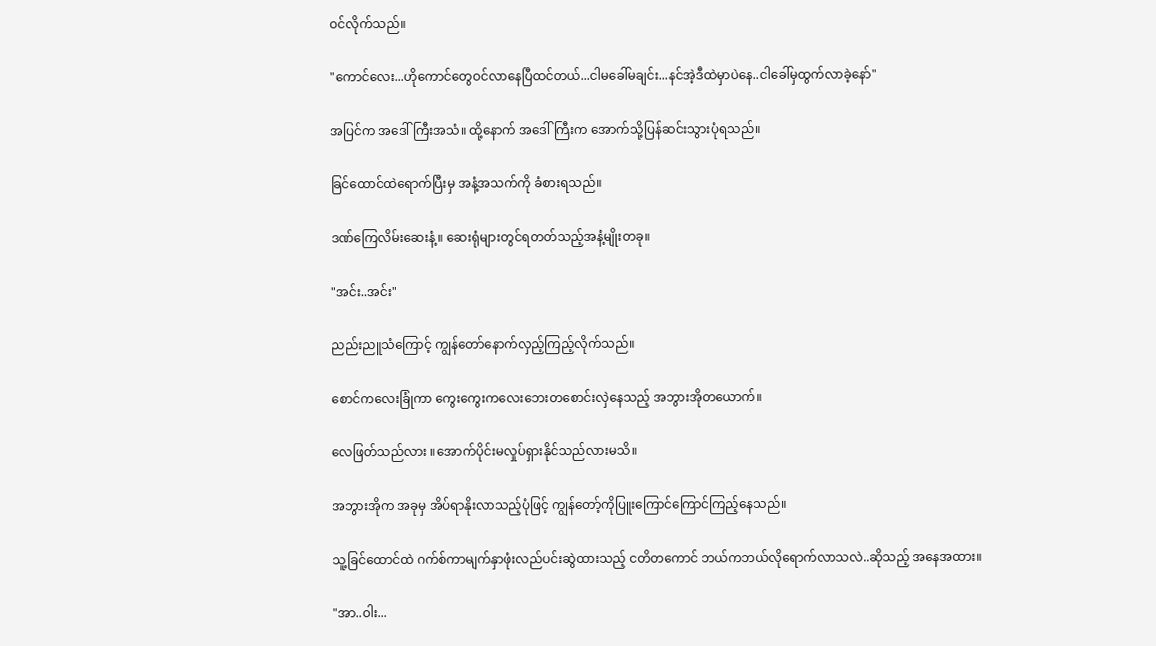ဝင်လိုက်သည်။

"ကောင်လေး...ဟိုကောင်တွေဝင်လာနေပြီထင်တယ်...ငါမခေါ်မချင်း...နင်အဲ့ဒီထဲမှာပဲနေ..ငါခေါ်မှထွက်လာခဲ့နော်"

အပြင်က အဒေါ်ကြီးအသံ။ ထို့နောက် အဒေါ်ကြီးက အောက်သို့ပြန်ဆင်းသွားပုံရသည်။

ခြင်ထောင်ထဲရောက်ပြီးမှ အနံ့အသက်ကို ခံစားရသည်။

ဒဏ်ကြေလိမ်းဆေးနံ့။ ဆေးရုံများတွင်ရတတ်သည့်အနံ့မျိုးတခု။

"အင်း..အင်း"

ညည်းညူသံကြောင့် ကျွန်တော်နောက်လှည့်ကြည့်လိုက်သည်။

စောင်ကလေးခြုံကာ ကွေးကွေးကလေးဘေးတစောင်းလှဲနေသည့် အဘွားအိုတယောက်။

လေဖြတ်သည်လား ။အောက်ပိုင်းမလှုပ်ရှားနိုင်သည်လားမသိ။

အဘွားအိုက အခုမှ အိပ်ရာနိုးလာသည့်ပုံဖြင့် ကျွန်တော့်ကိုပြူးကြောင်ကြောင်ကြည့်နေသည်။

သူ့ခြင်ထောင်ထဲ ဂက်စ်ကာမျက်နှာဖုံးလည်ပင်းဆွဲထားသည့် ငတိတကောင် ဘယ်ကဘယ်လိုရောက်လာသလဲ..ဆိုသည့် အနေအထား။

"အာ..ဝါး...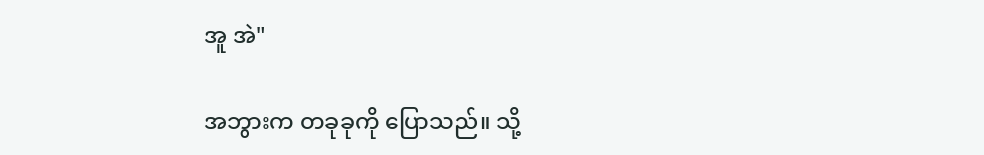အူ အဲ"

အဘွားက တခုခုကို ပြောသည်။ သို့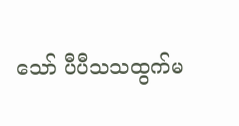သော် ပီပီသသထွက်မ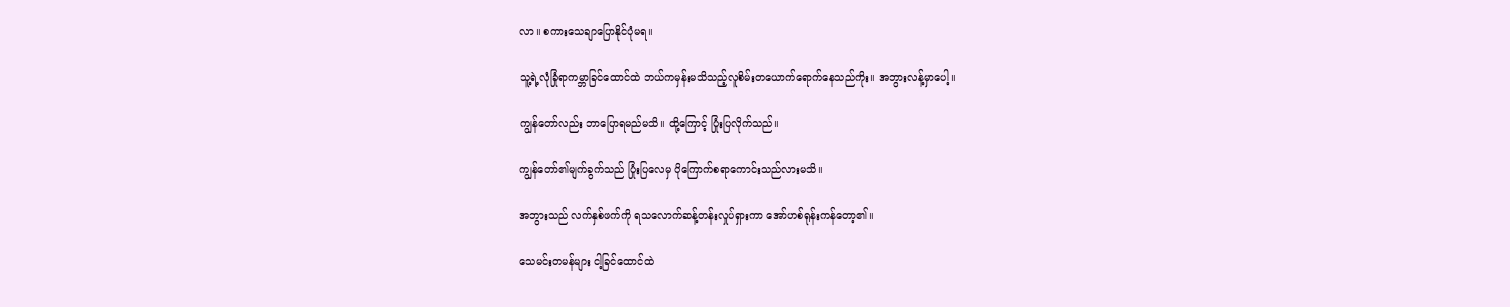လာ။ စကားသေချာပြောနိုင်ပုံမရ။

သူ့ရဲ့လုံခြုံရာကမ္ဘာခြင်ထောင်ထဲ ဘယ်ကမှန်းမသိသည့်လူစိမ်းတယောက်ရောက်နေသည်ကိုး။ အဘွားလန့်မှာပေါ့။

ကျွန်တော်လည်း ဘာပြောရမည်မသိ။ ထို့ကြောင့် ပြုံးပြလိုက်သည်။

ကျွန်တော်၏မျက်ခွက်သည် ပြုံးပြလေမှ ပိုကြောက်စရာကောင်းသည်လားမသိ။

အဘွားသည် လက်နှစ်ဖက်ကို ရသလောက်ဆန့်တန်းလှုပ်ရှားကာ အော်ဟစ်ရုန်းကန်တော့၏။

သေမင်းတမန်များ ငါ့ခြင်ထောင်ထဲ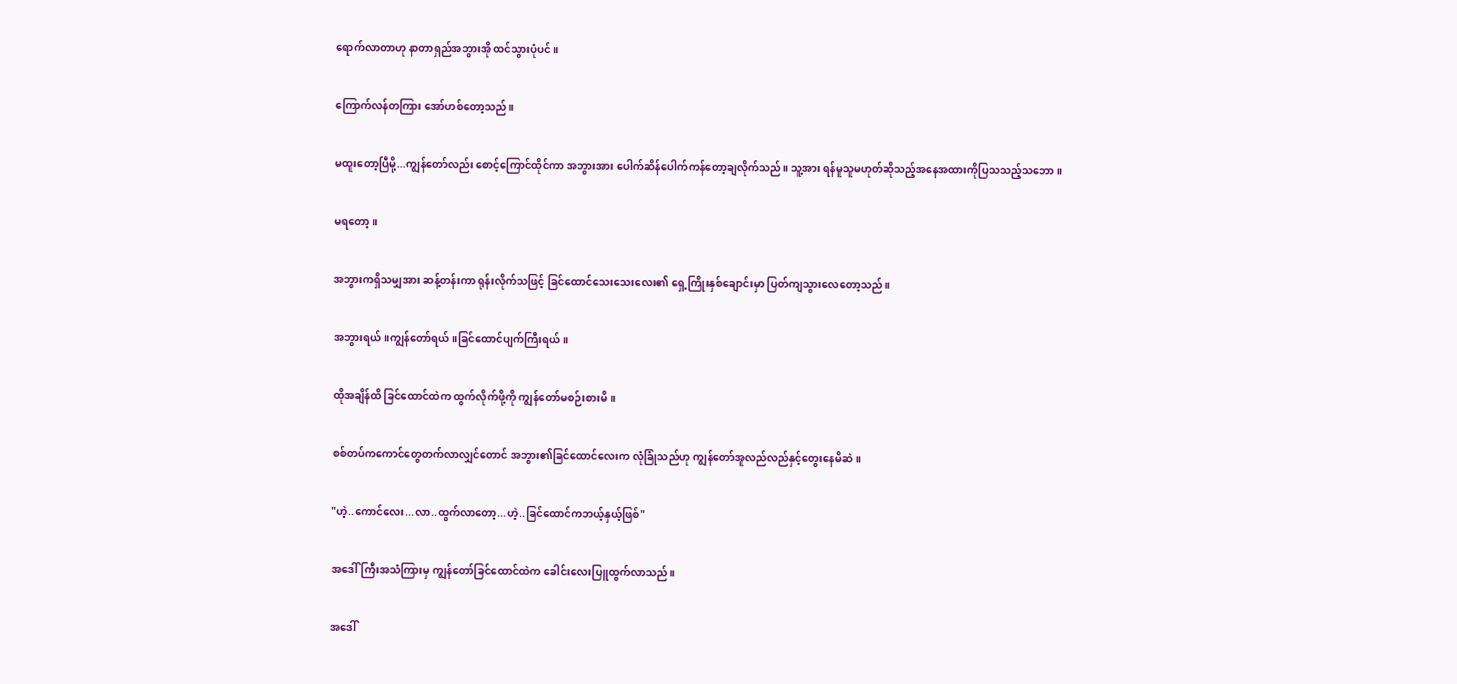ရောက်လာတာဟု နာတာရှည်အဘွားအို ထင်သွားပုံပင်။

ကြောက်လန်တကြား အော်ဟစ်တော့သည်။

မထူးတော့ပြီမို့...ကျွန်တော်လည်း စောင့်ကြောင်ထိုင်ကာ အဘွားအား ပေါက်ဆိန်ပေါက်ကန်တော့ချလိုက်သည်။ သူ့အား ရန်မူသူမဟုတ်ဆိုသည့်အနေအထားကိုပြသသည့်သဘော။

မရတော့။

အဘွားကရှိသမျှအား ဆန့်တန်းကာ ရုန်းလိုက်သဖြင့် ခြင်ထောင်သေးသေးလေး၏ ရှေ့ကြိုးနှစ်ချောင်းမှာ ပြတ်ကျသွားလေတော့သည်။

အဘွားရယ်။ကျွန်တော်ရယ်။ခြင်ထောင်ပျက်ကြီးရယ်။

ထိုအချိန်ထိ ခြင်ထောင်ထဲက ထွက်လိုက်ဖို့ကို ကျွန်တော်မစဉ်းစားမိ။

စစ်တပ်ကကောင်တွေတက်လာလျှင်တောင် အဘွား၏ခြင်ထောင်လေးက လုံခြုံသည်ဟု ကျွန်တော်အူလည်လည်နှင့်တွေးနေမိဆဲ။

"ဟဲ့..ကောင်လေး...လာ..ထွက်လာတော့...ဟဲ့..ခြင်ထောင်ကဘယ့်နှယ့်ဖြစ်"

အဒေါ်ကြီးအသံကြားမှ ကျွန်တော်ခြင်ထောင်ထဲက ခေါင်းလေးပြူထွက်လာသည်။

အဒေါ်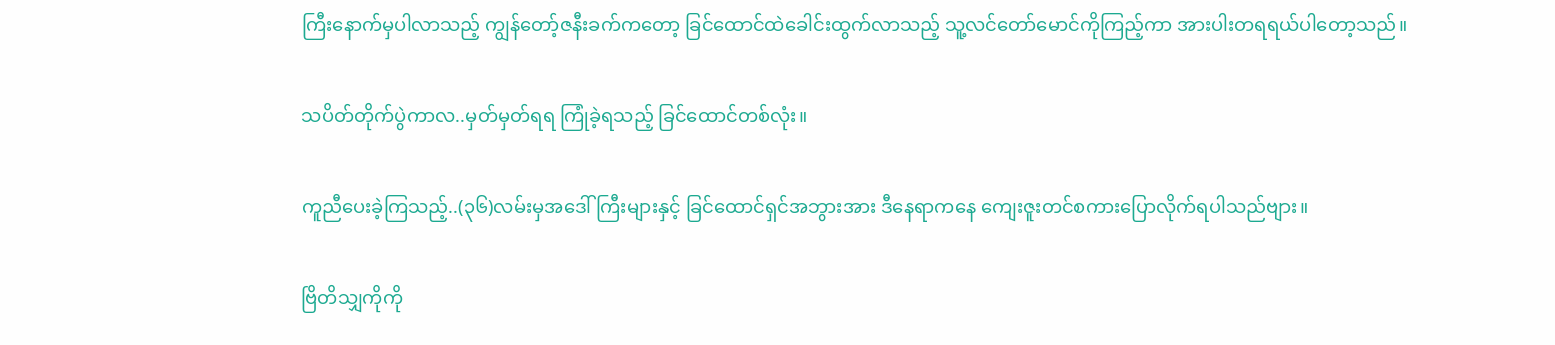ကြီးနောက်မှပါလာသည့် ကျွန်တော့်ဇနီးခက်ကတော့ ခြင်ထောင်ထဲခေါင်းထွက်လာသည့် သူ့လင်တော်မောင်ကိုကြည့်ကာ အားပါးတရရယ်ပါတော့သည်။

သပိတ်တိုက်ပွဲကာလ..မှတ်မှတ်ရရ ကြုံခဲ့ရသည့် ခြင်ထောင်တစ်လုံး။

ကူညီပေးခဲ့ကြသည့်..(၃၆)လမ်းမှအဒေါ်ကြီးများနှင့် ခြင်ထောင်ရှင်အဘွားအား ဒီနေရာကနေ ကျေးဇူးတင်စကားပြောလိုက်ရပါသည်ဗျား။

ဗြိတိသျှကိုကို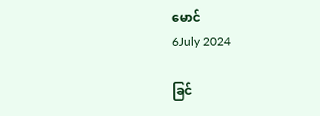မောင်
6July 2024

ခြင်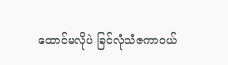ထောင်မလိုပဲ ခြင်လုံသံဇကာဝယ်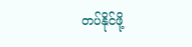တပ်နိုင်ဖို့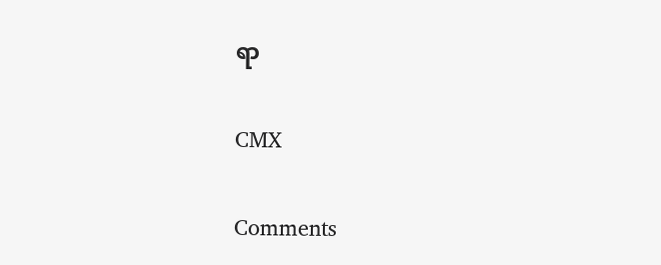ရာ


CMX


Comments